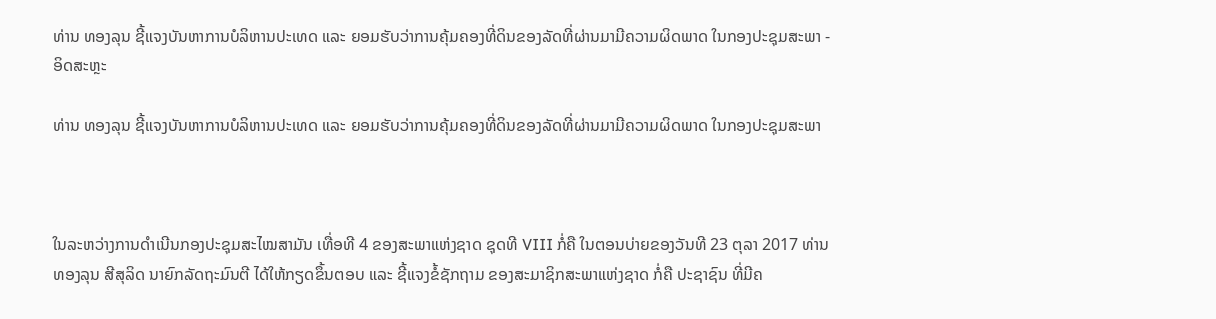ທ່ານ ທອງລຸນ ຊີ້ແຈງບັນຫາການບໍລິຫານປະເທດ ແລະ ຍອມຮັບວ່າການຄຸ້ມຄອງທີ່ດິນຂອງລັດທີ່ຜ່ານມາມີຄວາມຜິດພາດ ໃນກອງປະຊຸມສະພາ - ອິດສະຫຼະ

ທ່ານ ທອງລຸນ ຊີ້ແຈງບັນຫາການບໍລິຫານປະເທດ ແລະ ຍອມຮັບວ່າການຄຸ້ມຄອງທີ່ດິນຂອງລັດທີ່ຜ່ານມາມີຄວາມຜິດພາດ ໃນກອງປະຊຸມສະພາ



ໃນລະຫວ່າງການດຳເນີນກອງປະຊຸມສະໄໝສາມັນ ເທື່ອທີ 4 ຂອງສະພາແຫ່ງຊາດ ຊຸດທີ VIII ກໍ່ຄື ໃນຕອນບ່າຍຂອງວັນທີ 23 ຕຸລາ 2017 ທ່ານ ທອງລຸນ ສີສຸລິດ ນາຍົກລັດຖະມົນຕີ ໄດ້ໃຫ້ກຽດຂຶ້ນຕອບ ແລະ ຊີ້ແຈງຂໍ້ຊັກຖາມ ຂອງສະມາຊິກສະພາແຫ່ງຊາດ ກໍ່ຄື ປະຊາຊົນ ທີ່ມີຄ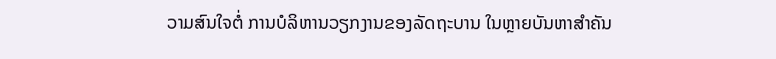ວາມສົນໃຈຕໍ່ ການບໍລິຫານວຽກງານຂອງລັດຖະບານ ໃນຫຼາຍບັນຫາສຳຄັນ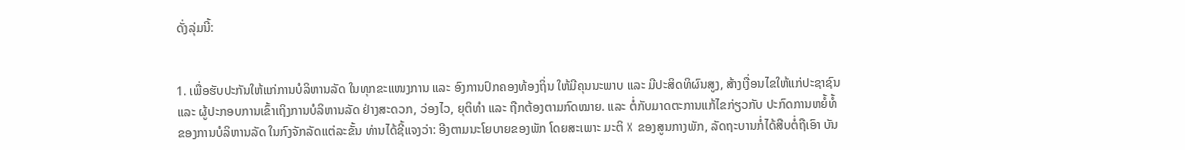ດັ່ງລຸ່ມນີ້:


1. ເພື່ອຮັບປະກັນໃຫ້ແກ່ການບໍລິຫານລັດ ໃນທຸກຂະແໜງການ ແລະ ອົງການປົກຄອງທ້ອງຖິ່ນ ໃຫ້ມີຄຸນນະພາບ ແລະ ມີປະສິດທິຜົນສູງ, ສ້າງເງື່ອນໄຂໃຫ້ແກ່ປະຊາຊົນ ແລະ ຜູ້ປະກອບການເຂົ້າເຖິງການບໍລິຫານລັດ ຢ່າງສະດວກ, ວ່ອງໄວ, ຍຸຕິທຳ ແລະ ຖືກຕ້ອງຕາມກົດໝາຍ. ແລະ ຕໍ່ກັບມາດຕະການແກ້ໄຂກ່ຽວກັບ ປະກົດການຫຍໍ້ທໍ້ຂອງການບໍລິຫານລັດ ໃນກົງຈັກລັດແຕ່ລະຂັ້ນ ທ່ານໄດ້ຊີ້ແຈງວ່າ: ອີງຕາມນະໂຍບາຍຂອງພັກ ໂດຍສະເພາະ ມະຕິ X ຂອງສູນກາງພັກ, ລັດຖະບານກໍ່ໄດ້ສືບຕໍ່ຖືເອົາ ບັນ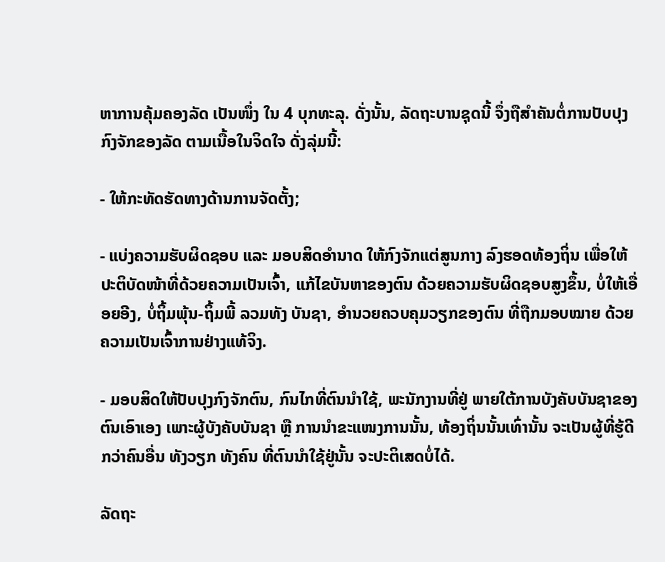ຫາການຄຸ້ມຄອງລັດ ເປັນໜຶ່ງ ໃນ 4 ບຸກທະລຸ. ດັ່ງນັ້ນ, ລັດຖະບານຊຸດນີ້ ຈຶ່ງຖືສຳຄັນຕໍ່ການປັບປຸງກົງຈັກຂອງລັດ ຕາມເນື້ອໃນຈິດໃຈ ດັ່ງລຸ່ມນີ້:

- ໃຫ້ກະທັດຮັດທາງດ້ານການຈັດຕັ້ງ;

- ແບ່ງຄວາມຮັບຜິດຊອບ ແລະ ມອບສິດອຳນາດ ໃຫ້ກົງຈັກແຕ່ສູນກາງ ລົງຮອດທ້ອງຖິ່ນ ເພື່ອໃຫ້ປະຕິບັດໜ້າທີ່ດ້ວຍຄວາມເປັນເຈົ້າ, ແກ້ໄຂບັນຫາຂອງຕົນ ດ້ວຍຄວາມຮັບຜິດຊອບສູງຂຶ້ນ, ບໍ່ໃຫ້ເອື່ອຍອີງ, ບໍ່ຖິ້ມພຸ້ນ-ຖິ້ມພີ້ ລວມທັງ ບັນຊາ, ອຳນວຍຄວບຄຸມວຽກຂອງຕົນ ທີ່ຖືກມອບໝາຍ ດ້ວຍຄວາມເປັນເຈົ້າການຢ່າງແທ້ຈິງ.

- ມອບສິດໃຫ້ປັບປຸງກົງຈັກຕົນ, ກົນໄກທີ່ຕົນນຳໃຊ້, ພະນັກງານທີ່ຢູ່ ພາຍໃຕ້ການບັງຄັບບັນຊາຂອງຕົນເອົາເອງ ເພາະຜູ້ບັງຄັບບັນຊາ ຫຼື ການນຳຂະແໜງການນັ້ນ, ທ້ອງຖິ່ນນັ້ນເທົ່ານັ້ນ ຈະເປັນຜູ້ທີ່ຮູ້ດີກວ່າຄົນອື່ນ ທັງວຽກ ທັງຄົນ ທີ່ຕົນນຳໃຊ້ຢູ່ນັ້ນ ຈະປະຕິເສດບໍ່ໄດ້.

ລັດຖະ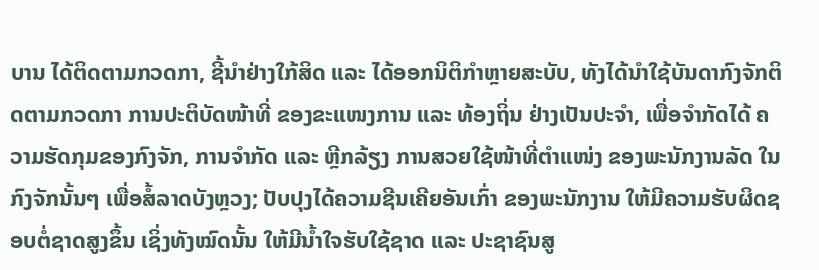ບານ ໄດ້ຕິດຕາມກວດກາ, ຊີ້ນຳຢ່າງໃກ້ສິດ ແລະ ໄດ້ອອກນິຕິກຳຫຼາຍສະບັບ, ທັງໄດ້ນຳໃຊ້ບັນດາກົງຈັກຕິດຕາມກວດກາ ການປະຕິບັດໜ້າທີ່ ຂອງຂະແໜງການ ແລະ ທ້ອງຖິ່ນ ຢ່າງເປັນປະຈຳ, ເພື່ອຈຳກັດໄດ້ ຄວາມຮັດກຸມຂອງກົງຈັກ, ການຈໍາກັດ ແລະ ຫຼີກລ້ຽງ ການສວຍໃຊ້ໜ້າທີ່ຕຳແໜ່ງ ຂອງພະນັກງານລັດ ໃນກົງຈັກນັ້ນໆ ເພື່ອສໍ້ລາດບັງຫຼວງ; ປັບປຸງໄດ້ຄວາມຊີນເຄີຍອັນເກົ່າ ຂອງພະນັກງານ ໃຫ້ມີຄວາມຮັບຜິດຊອບຕໍ່ຊາດສູງຂຶ້ນ ເຊິ່ງທັງໝົດນັ້ນ ໃຫ້ມີນ້ຳໃຈຮັບໃຊ້ຊາດ ແລະ ປະຊາຊົນສູ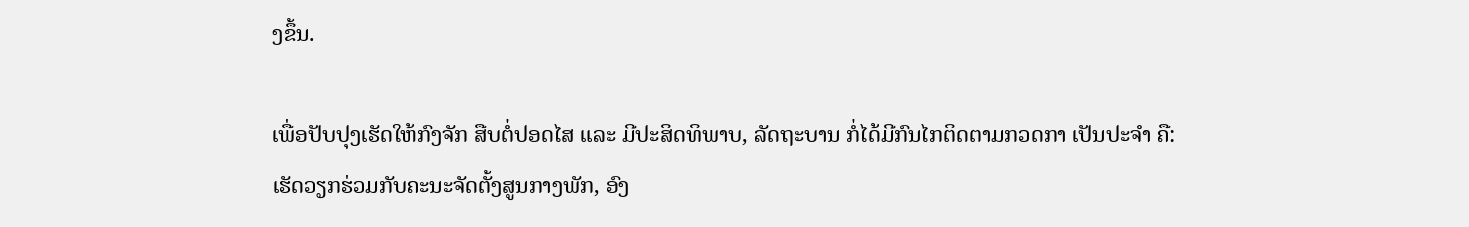ງຂຶ້ນ.

ເພື່ອປັບປຸງເຮັດໃຫ້ກົງຈັກ ສືບຕໍ່ປອດໄສ ແລະ ມີປະສິດທິພາບ, ລັດຖະບານ ກໍ່ໄດ້ມີກົນໄກຕິດຕາມກວດກາ ເປັນປະຈຳ ຄື: ເຮັດວຽກຮ່ວມກັບຄະນະຈັດຕັ້ງສູນກາງພັກ, ອົງ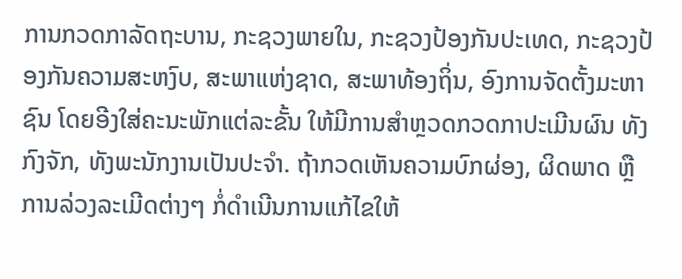ການກວດກາລັດຖະບານ, ກະຊວງພາຍໃນ, ກະຊວງປ້ອງກັນປະເທດ, ກະຊວງປ້ອງກັນຄວາມສະຫງົບ, ສະພາແຫ່ງຊາດ, ສະພາທ້ອງຖິ່ນ, ອົງການຈັດຕັ້ງມະຫາຊົນ ໂດຍອີງໃສ່ຄະນະພັກແຕ່ລະຂັ້ນ ໃຫ້ມີການສຳຫຼວດກວດກາປະເມີນຜົນ ທັງກົງຈັກ, ທັງພະນັກງານເປັນປະຈຳ. ຖ້າກວດເຫັນຄວາມບົກຜ່ອງ, ຜິດພາດ ຫຼື ການລ່ວງລະເມີດຕ່າງໆ ກໍ່ດຳເນີນການແກ້ໄຂໃຫ້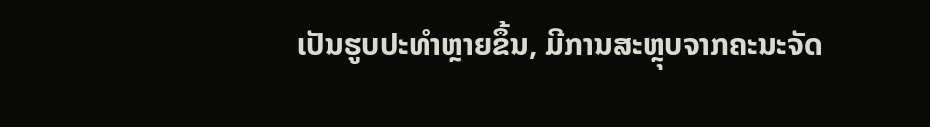ເປັນຮູບປະທຳຫຼາຍຂຶ້ນ, ມີການສະຫຼຸບຈາກຄະນະຈັດ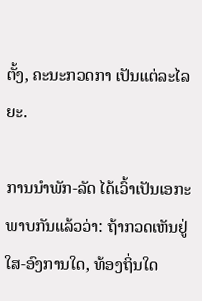ຕັ້ງ, ຄະນະກວດກາ ເປັນແຕ່ລະໄລຍະ.

ການນຳພັກ-ລັດ ໄດ້ເວົ້າເປັນເອກະພາບກັນແລ້ວວ່າ: ຖ້າກວດເຫັນຢູ່ໃສ-ອົງການໃດ, ທ້ອງຖິ່ນໃດ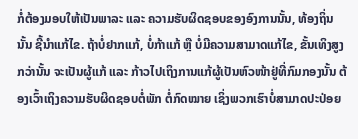ກໍ່ຕ້ອງມອບໃຫ້ເປັນພາລະ ແລະ ຄວາມຮັບຜິດຊອບຂອງອົງການນັ້ນ, ທ້ອງຖິ່ນນັ້ນ ຊີ້ນຳແກ້ໄຂ. ຖ້າບໍ່ຢາກແກ້, ບໍ່ກ້າແກ້ ຫຼື ບໍ່ມີຄວາມສາມາດແກ້ໄຂ, ຂັ້ນເທິງສູງກວ່ານັ້ນ ຈະເປັນຜູ້ແກ້ ແລະ ກ້າວໄປເຖິງການແກ້ຜູ້ເປັນຫົວໜ້າຢູ່ທີ່ກົມກອງນັ້ນ ຕ້ອງເວົ້າເຖິງຄວາມຮັບຜິດຊອບຕໍ່ພັກ ຕໍ່ກົດໝາຍ ເຊິ່ງພວກເຮົາບໍ່ສາມາດປະປ່ອຍ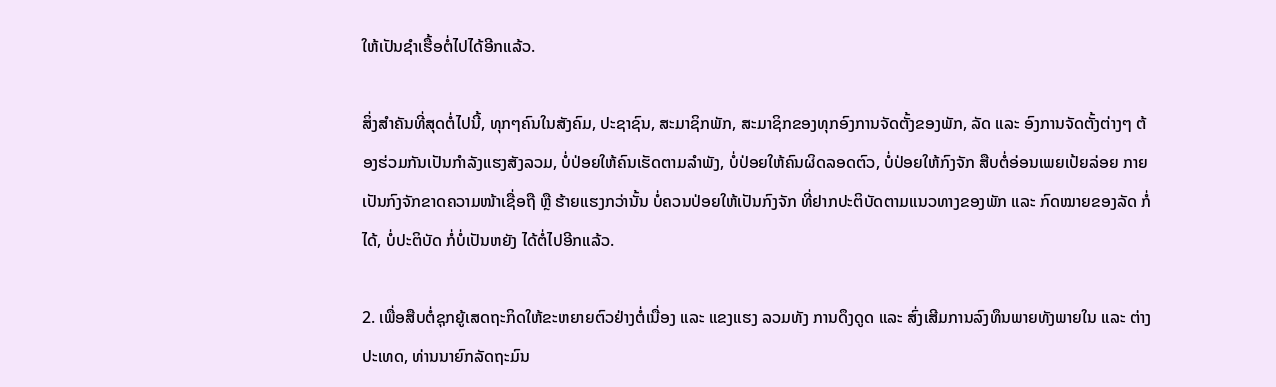ໃຫ້ເປັນຊຳເຮື້ອຕໍ່ໄປໄດ້ອີກແລ້ວ.

ສິ່ງສຳຄັນທີ່ສຸດຕໍ່ໄປນີ້, ທຸກໆຄົນໃນສັງຄົມ, ປະຊາຊົນ, ສະມາຊິກພັກ, ສະມາຊິກຂອງທຸກອົງການຈັດຕັ້ງຂອງພັກ, ລັດ ແລະ ອົງການຈັດຕັ້ງຕ່າງໆ ຕ້ອງຮ່ວມກັນເປັນກຳລັງແຮງສັງລວມ, ບໍ່ປ່ອຍໃຫ້ຄົນເຮັດຕາມລຳພັງ, ບໍ່ປ່ອຍໃຫ້ຄົນຜິດລອດຕົວ, ບໍ່ປ່ອຍໃຫ້ກົງຈັກ ສືບຕໍ່ອ່ອນເພຍເປ້ຍລ່ອຍ ກາຍເປັນກົງຈັກຂາດຄວາມໜ້າເຊື່ອຖື ຫຼື ຮ້າຍແຮງກວ່ານັ້ນ ບໍ່ຄວນປ່ອຍໃຫ້ເປັນກົງຈັກ ທີ່ຢາກປະຕິບັດຕາມແນວທາງຂອງພັກ ແລະ ກົດໝາຍຂອງລັດ ກໍ່ໄດ້, ບໍ່ປະຕິບັດ ກໍ່ບໍ່ເປັນຫຍັງ ໄດ້ຕໍ່ໄປອີກແລ້ວ.

2. ເພື່ອສືບຕໍ່ຊຸກຍູ້ເສດຖະກິດໃຫ້ຂະຫຍາຍຕົວຢ່າງຕໍ່ເນື່ອງ ແລະ ແຂງແຮງ ລວມທັງ ການດຶງດູດ ແລະ ສົ່ງເສີມການລົງທຶນພາຍທັງພາຍໃນ ແລະ ຕ່າງປະເທດ, ທ່ານນາຍົກລັດຖະມົນ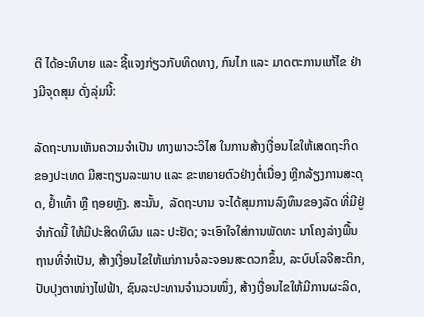ຕີ ໄດ້ອະທິບາຍ ແລະ ຊີ້ແຈງກ່ຽວກັບທິດທາງ, ກົນໄກ ແລະ ມາດຕະການແກ້ໄຂ ຢ່າງມີຈຸດສຸມ ດັ່ງລຸ່ມນີ້:

ລັດຖະບານເຫັນຄວາມຈຳເປັນ ທາງພາວະວິໄສ ໃນການສ້າງເງື່ອນໄຂໃຫ້ເສດຖະກິດຂອງປະເທດ ມີສະຖຽນລະພາບ ແລະ ຂະຫຍາຍຕົວຢ່າງຕໍ່ເນື່ອງ ຫຼີກລ້ຽງການສະດຸດ, ຢໍ້າເທົ້າ ຫຼື ຖອຍຫຼັງ. ສະນັ້ນ,  ລັດຖະບານ ຈະໄດ້ສຸມການລົງທຶນຂອງລັດ ທີ່ມີຢູ່ຈຳກັດນີ້ ໃຫ້ມີປະສິດທິຜົນ ແລະ ປະຢັດ; ຈະເອົາໃຈໃສ່ການພັດທະ ນາໂຄງລ່າງພື້ນຖານທີ່ຈຳເປັນ, ສ້າງເງື່ອນໄຂໃຫ້ແກ່ການຈໍລະຈອນສະດວກຂຶ້ນ, ລະບົບໂລຈີສະຕິກ, ປັບປຸງຕາໜ່າງໄຟຟ້າ, ຊົນລະປະທານຈຳນວນໜຶ່ງ, ສ້າງເງື່ອນໄຂໃຫ້ມີການຜະລິດ,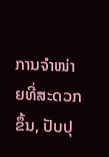ການຈຳໜ່າຍທີ່ສະດວກຂຶ້ນ, ປັບປຸ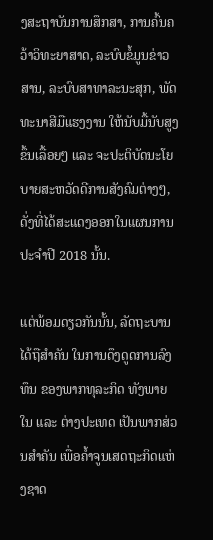ງສະຖາບັນການສຶກສາ, ການຄົ້ນຄວ້າວິທະຍາສາດ, ລະບົບຂໍ້ມູນຂ່າວສານ, ລະບົບສາທາລະນະສຸກ, ພັດທະນາສີມືແຮງງານ ໃຫ້ນັບມື້ນັບສູງຂຶ້ນເລື້ອຍໆ ແລະ ຈະປະຕິບັດນະໂຍບາຍສະຫວັດດີການສັງຄົມຕ່າງໆ, ດັ່ງທີ່ໄດ້ສະແດງອອກໃນແຜນການ ປະຈຳປີ 2018 ນັ້ນ.

ແຕ່ພ້ອມດຽວກັນນັ້ນ, ລັດຖະບານ ໄດ້ຖືສຳຄັນ ໃນການດຶງດູດການລົງທຶນ ຂອງພາກທຸລະກິດ ທັງພາຍໃນ ແລະ ຕ່າງປະເທດ ເປັນພາກສ່ວນສຳຄັນ ເພື່ອຄໍ້າຈູນເສດຖະກິດແຫ່ງຊາດ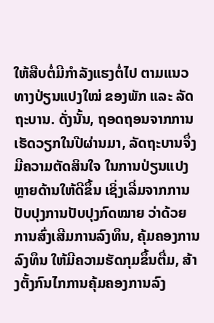ໃຫ້ສືບຕໍ່ມີກຳລັງແຮງຕໍ່ໄປ ຕາມແນວທາງປ່ຽນແປງໃໝ່ ຂອງພັກ ແລະ ລັດຖະບານ. ດັ່ງນັ້ນ, ຖອດຖອນຈາກການເຮັດວຽກໃນປີຜ່ານມາ, ລັດຖະບານຈຶ່ງມີຄວາມຕັດສິນໃຈ ໃນການປ່ຽນແປງຫຼາຍດ້ານໃຫ້ດີຂຶ້ນ ເຊິ່ງເລີ່ມຈາກການປັບປຸງການປັບປຸງກົດໝາຍ ວ່າດ້ວຍການສົ່ງເສີມການລົງທຶນ, ຄຸ້ມຄອງການລົງທຶນ ໃຫ້ມີຄວາມຮັດກຸມຂຶ້ນຕື່ມ, ສ້າງຕັ້ງກົນໄກການຄຸ້ມຄອງການລົງ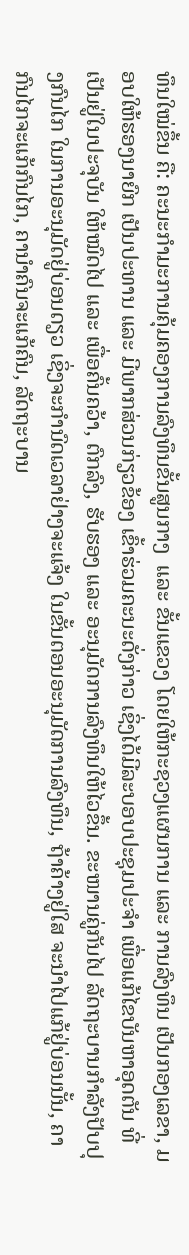ທຶນໃໝ່ຂຶ້ນ ຄື: ຄະນະກຳມະການຄຸ້ມຄອງການລົງທຶນຂັ້ນສູນກາງ  ແລະ ຂັ້ນແຂວງ ໂດຍໃຫ້ກະຊວງແຜນການ ແລະ ການລົງທຶນ ເປັນກອງເລຂາ, ມອບໃຫ້ຮອງນາຍົກ ເປັນປະທານ ແລະ ມີພາກສ່ວນກ່ຽວຂ້ອງ ເຂົ້າຮ່ວມຄະນະດັ່ງກ່າວ ເຊິ່ງໄດ້ມີລະບອບປະຊຸມປະຈຳ ເພື່ອແກ້ໄຂບັນຫາອຸດຕັນ ທີ່ເປັນຢູ່ໃນປະຈຸບັນ ໃຫ້ໝົດໄປ ແລະ ເພື່ອຄົ້ນຄວ້າ, ຕົກລົງ, ຮັບຮອງ ແລະ ອະນຸມັດການລົງທຶນໃຫ້ໄວຂຶ້ນ. ຂະໜານຄູ່ກັນໄປ ລັດຖະບານກຳລັງປັບປຸງກົນໄກ ໃນການອະນຸມັດຢູ່ບ່ອນດຽວ ເຊິ່ງຈະກຳນົດເວລາຢ່າງຈະແຈ້ງ ໃນຂັ້ນຕອນອະນຸມັດການລົງທຶນ, ຖ້າຄ້າງຢູ່ໃສ ຈະນຳໄປແກ້ຢູ່ບ່ອນນັ້ນ, ຄາກົນໄກຈະແກ້ກົນໄກ, ຄານຳຄົນຈະແກ້ຄົນ, ລັດຖະບານ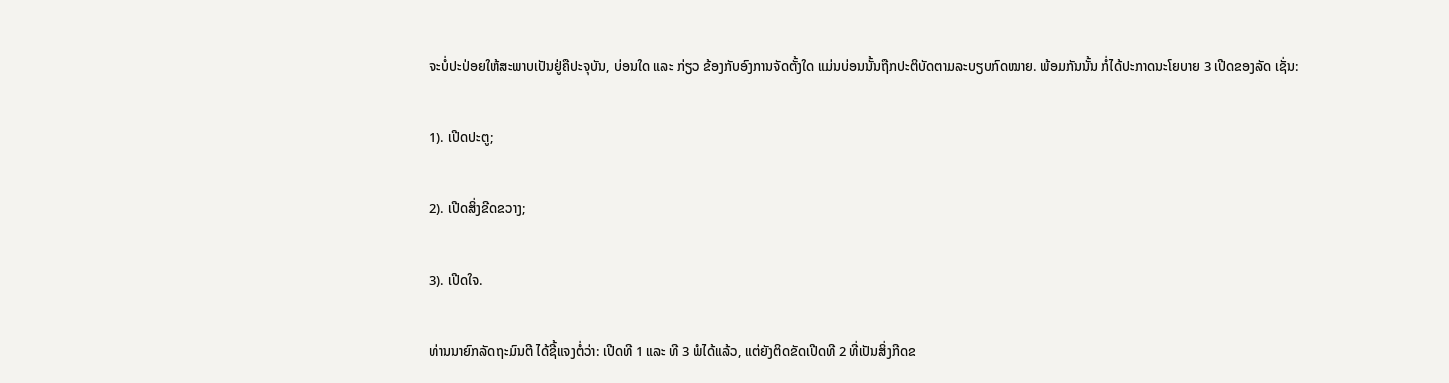ຈະບໍ່ປະປ່ອຍໃຫ້ສະພາບເປັນຢູ່ຄືປະຈຸບັນ, ບ່ອນໃດ ແລະ ກ່ຽວ ຂ້ອງກັບອົງການຈັດຕັ້ງໃດ ແມ່ນບ່ອນນັ້ນຖືກປະຕິບັດຕາມລະບຽບກົດໝາຍ. ພ້ອມກັນນັ້ນ ກໍ່ໄດ້ປະກາດນະໂຍບາຍ 3 ເປີດຂອງລັດ ເຊັ່ນ:

1). ເປີດປະຕູ;

2). ເປີດສິ່ງຂີດຂວາງ;

3). ເປີດໃຈ.

ທ່ານນາຍົກລັດຖະມົນຕີ ໄດ້ຊີ້ແຈງຕໍ່ວ່າ: ເປີດທີ 1 ແລະ ທີ 3 ພໍໄດ້ແລ້ວ, ແຕ່ຍັງຕິດຂັດເປີດທີ 2 ທີ່ເປັນສິ່ງກີດຂ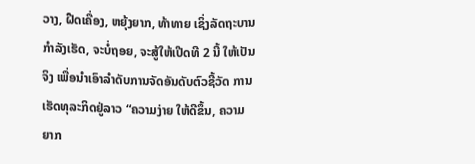ວາງ, ຝືດເຄື່ອງ, ຫຍຸ້ງຍາກ, ທ້າທາຍ ເຊິ່ງລັດຖະບານກຳລັງເຮັດ, ຈະບໍ່ຖອຍ, ຈະສູ້ໃຫ້ເປີດທີ 2 ນີ້ ໃຫ້ເປັນຈິງ ເພື່ອນຳເອົາລຳດັບການຈັດອັນດັບຕົວຊີ້ວັດ ການເຮັດທຸລະກິດຢູ່ລາວ “ຄວາມງ່າຍ ໃຫ້ດີຂຶ້ນ, ຄວາມຍາກ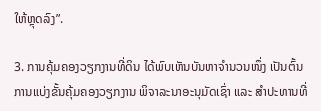ໃຫ້ຫຼຸດລົງ”.

3. ການຄຸ້ມຄອງວຽກງານທີ່ດິນ ໄດ້ພົບເຫັນບັນຫາຈໍານວນໜຶ່ງ ເປັນຕົ້ນ ການແບ່ງຂັ້ນຄຸ້ມຄອງວຽກງານ ພິຈາລະນາອະນຸມັດເຊົ່າ ແລະ ສໍາປະທານທີ່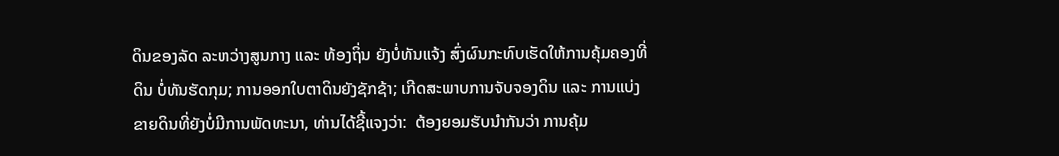ດິນຂອງລັດ ລະຫວ່າງສູນກາງ ແລະ ທ້ອງຖິ່ນ ຍັງບໍ່ທັນແຈ້ງ ສົ່ງຜົນກະທົບເຮັດໃຫ້ການຄຸ້ມຄອງທີ່ດິນ ບໍ່ທັນຮັດກຸມ; ການອອກໃບຕາດິນຍັງຊັກຊ້າ; ເກີດສະພາບການຈັບຈອງດິນ ແລະ ການແບ່ງຂາຍດິນທີ່ຍັງບໍ່ມີການພັດທະນາ, ທ່ານໄດ້ຊີ້ແຈງວ່າ:  ຕ້ອງຍອມຮັບນໍາກັນວ່າ ການຄຸ້ມ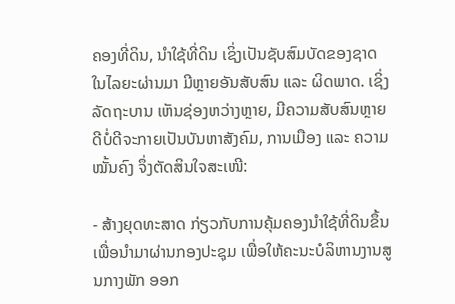ຄອງທີ່ດິນ, ນໍາໃຊ້ທີ່ດິນ ເຊິ່ງເປັນຊັບສົມບັດຂອງຊາດ ໃນໄລຍະຜ່ານມາ ມີຫຼາຍອັນສັບສົນ ແລະ ຜິດພາດ. ເຊິ່ງລັດຖະບານ ເຫັນຊ່ອງຫວ່າງຫຼາຍ, ມີຄວາມສັບສົນຫຼາຍ ດີບໍ່ດີຈະກາຍເປັນບັນຫາສັງຄົມ, ການເມືອງ ແລະ ຄວາມໝັ້ນຄົງ ຈຶ່ງຕັດສິນໃຈສະເໜີ:

- ສ້າງຍຸດທະສາດ ກ່ຽວກັບການຄຸ້ມຄອງນໍາໃຊ້ທີ່ດິນຂຶ້ນ ເພື່ອນໍາມາຜ່ານກອງປະຊຸມ ເພື່ອໃຫ້ຄະນະບໍລິຫານງານສູນກາງພັກ ອອກ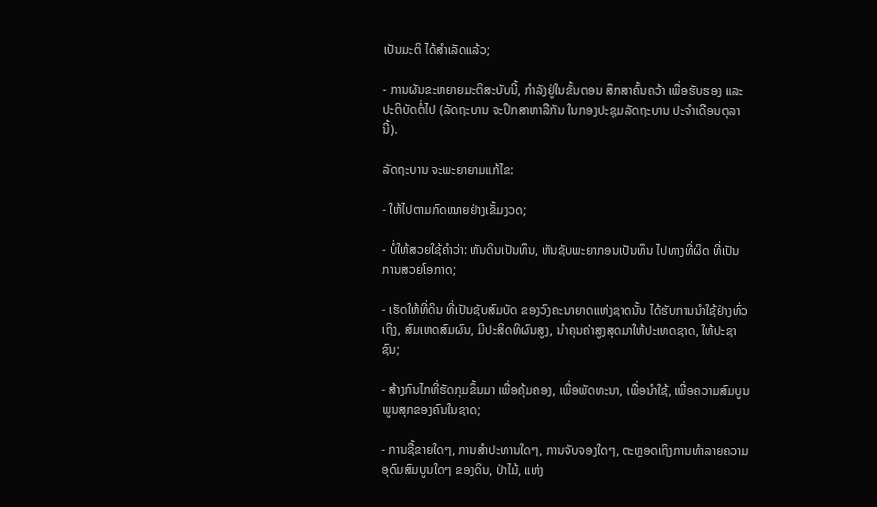ເປັນມະຕິ ໄດ້ສໍາເລັດແລ້ວ;

- ການຜັນຂະຫຍາຍມະຕິສະບັບນີ້, ກໍາລັງຢູ່ໃນຂັ້ນຕອນ ສຶກສາຄົ້ນຄວ້າ ເພື່ອຮັບຮອງ ແລະ ປະຕິບັດຕໍ່ໄປ (ລັດຖະບານ ຈະປຶກສາຫາລືກັນ ໃນກອງປະຊຸມລັດຖະບານ ປະຈໍາເດືອນຕຸລານີ້).

ລັດຖະບານ ຈະພະຍາຍາມແກ້ໄຂ:

- ໃຫ້ໄປຕາມກົດໝາຍຢ່າງເຂັ້ມງວດ;

- ບໍ່ໃຫ້ສວຍໃຊ້ຄໍາວ່າ: ຫັນດິນເປັນທຶນ, ຫັນຊັບພະຍາກອນເປັນທຶນ ໄປທາງທີ່ຜິດ ທີ່ເປັນການສວຍໂອກາດ;

- ເຮັດໃຫ້ທີ່ດິນ ທີ່ເປັນຊັບສົມບັດ ຂອງວົງຄະນາຍາດແຫ່ງຊາດນັ້ນ ໄດ້ຮັບການນໍາໃຊ້ຢ່າງທົ່ວເຖິງ, ສົມເຫດສົມຜົນ, ມີປະສິດທິຜົນສູງ, ນໍາຄຸນຄ່າສູງສຸດມາໃຫ້ປະເທດຊາດ, ໃຫ້ປະຊາຊົນ;

- ສ້າງກົນໄກທີ່ຮັດກຸມຂຶ້ນມາ ເພື່ອຄຸ້ມຄອງ, ເພື່ອພັດທະນາ, ເພື່ອນໍາໃຊ້, ເພື່ອຄວາມສົມບູນພູນສຸກຂອງຄົນໃນຊາດ;

- ການຊື້ຂາຍໃດໆ, ການສໍາປະທານໃດໆ, ການຈັບຈອງໃດໆ, ຕະຫຼອດເຖິງການທໍາລາຍຄວາມອຸດົມສົມບູນໃດໆ ຂອງດິນ, ປ່າໄມ້, ແຫ່ງ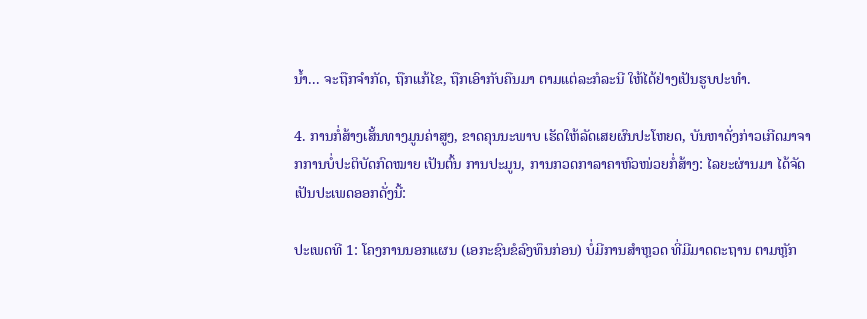ນໍ້າ... ຈະຖືກຈໍາກັດ, ຖືກແກ້ໄຂ, ຖືກເອົາກັບຄືນມາ ຕາມແຕ່ລະກໍລະນີ ໃຫ້ໄດ້ຢ່າງເປັນຮູບປະທໍາ.

4. ການກໍ່ສ້າງເສັ້ນທາງມູນຄ່າສູງ, ຂາດຄຸນນະພາບ ເຮັດໃຫ້ລັດເສຍຜົນປະໂຫຍດ, ບັນຫາດັ່ງກ່າວເກີດມາຈາກການບໍ່ປະຕິບັດກົດໝາຍ ເປັນຕົ້ນ ການປະມູນ, ການກວດກາລາຄາຫົວໜ່ວຍກໍ່ສ້າງ: ໄລຍະຜ່ານມາ ໄດ້ຈັດເປັນປະເພດອອກດັ່ງນີ້:

ປະເພດທີ 1: ໂຄງການນອກແຜນ (ເອກະຊົນຂໍລົງທຶນກ່ອນ) ບໍ່ມີການສໍາຫຼວດ ທີ່ມີມາດຕະຖານ ຕາມຫຼັກ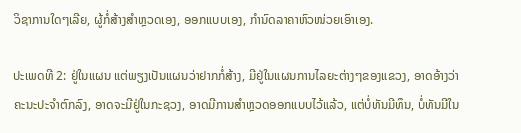ວິຊາການໃດໆເລີຍ, ຜູ້ກໍ່ສ້າງສໍາຫຼວດເອງ, ອອກແບບເອງ, ກໍານົດລາຄາຫົວໜ່ວຍເອົາເອງ.

ປະເພດທີ 2: ຢູ່ໃນແຜນ ແຕ່ພຽງເປັນແຜນວ່າຢາກກໍ່ສ້າງ, ມີຢູ່ໃນແຜນການໄລຍະຕ່າງໆຂອງແຂວງ, ອາດອ້າງວ່າ ຄະນະປະຈໍາຕົກລົງ, ອາດຈະມີຢູ່ໃນກະຊວງ, ອາດມີການສໍາຫຼວດອອກແບບໄວ້ແລ້ວ, ແຕ່ບໍ່ທັນມີທຶນ, ບໍ່ທັນມີໃນ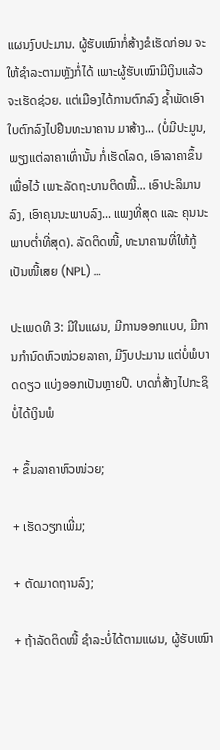ແຜນງົບປະມານ. ຜູ້ຮັບເໝົາກໍ່ສ້າງຂໍເຮັດກ່ອນ ຈະໃຫ້ຊໍາລະຕາມຫຼັງກໍ່ໄດ້ ເພາະຜູ້ຮັບເໝົາມີເງິນແລ້ວ ຈະເຮັດຊ່ວຍ. ແຕ່ເມືອງໄດ້ການຕົກລົງ ຊໍ້າພັດເອົາໃບຕົກລົງໄປຢືນທະນາຄານ ມາສ້າງ... (ບໍ່ມີປະມູນ, ພຽງແຕ່ລາຄາເທົ່ານັ້ນ ກໍ່ເຮັດໂລດ, ເອົາລາຄາຂຶ້ນເພື່ອໄວ້ ເພາະລັດຖະບານຕິດໝີ້... ເອົາປະລິມານລົງ, ເອົາຄຸນນະພາບລົງ... ແພງທີ່ສຸດ ແລະ ຄຸນນະພາບຕໍ່າທີ່ສຸດ). ລັດຕິດໜີ້, ທະນາຄານທີ່ໃຫ້ກູ້ ເປັນໜີ້ເສຍ (NPL) …

ປະເພດທີ 3: ມີໃນແຜນ, ມີການອອກແບບ, ມີການກໍານົດຫົວໜ່ວຍລາຄາ, ມີງົບປະມານ ແຕ່ບໍ່ພໍບາດດຽວ ແບ່ງອອກເປັນຫຼາຍປີ. ບາດກໍ່ສ້າງໄປກະຊິບໍ່ໄດ້ເງິນພໍ

+ ຂຶ້ນລາຄາຫົວໜ່ວຍ;

+ ເຮັດວຽກເພີ່ມ;

+ ຕັດມາດຖານລົງ;

+ ຖ້າລັດຕິດໜີ້ ຊໍາລະບໍ່ໄດ້ຕາມແຜນ, ຜູ້ຮັບເໝົາ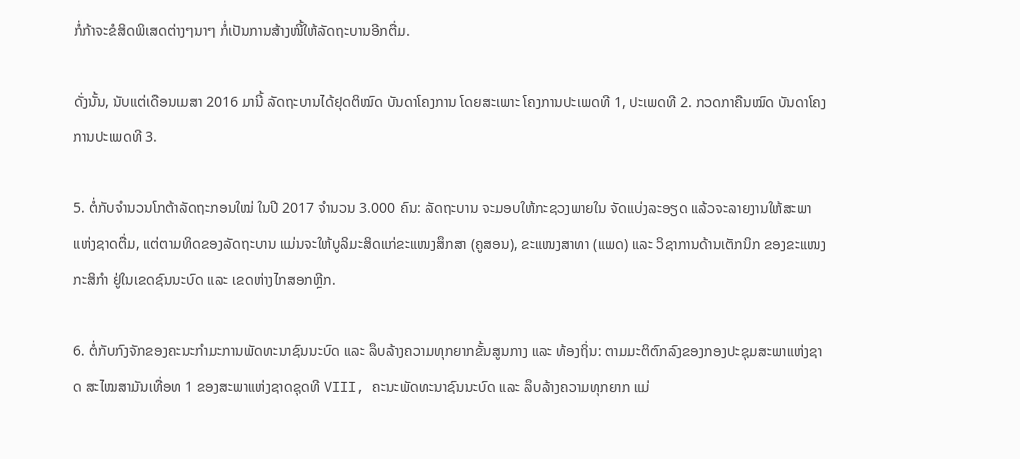ກໍ່ກ້າຈະຂໍສິດພິເສດຕ່າງໆນາໆ ກໍ່ເປັນການສ້າງໜີ້ໃຫ້ລັດຖະບານອີກຕື່ມ.

ດັ່ງນັ້ນ, ນັບແຕ່ເດືອນເມສາ 2016 ມານີ້ ລັດຖະບານໄດ້ຢຸດຕິໝົດ ບັນດາໂຄງການ ໂດຍສະເພາະ ໂຄງການປະເພດທີ 1, ປະເພດທີ 2. ກວດກາຄືນໝົດ ບັນດາໂຄງການປະເພດທີ 3.

5. ຕໍ່ກັບຈໍານວນໂກຕ້າລັດຖະກອນໃໝ່ ໃນປີ 2017 ຈໍານວນ 3.000 ຄົນ: ລັດຖະບານ ຈະມອບໃຫ້ກະຊວງພາຍໃນ ຈັດແບ່ງລະອຽດ ແລ້ວຈະລາຍງານໃຫ້ສະພາແຫ່ງຊາດຕື່ມ, ແຕ່ຕາມທິດຂອງລັດຖະບານ ແມ່ນຈະໃຫ້ບູລິມະສິດແກ່ຂະແໜງສຶກສາ (ຄູສອນ), ຂະແໜງສາທາ (ແພດ) ແລະ ວິຊາການດ້ານເຕັກນິກ ຂອງຂະແໜງກະສິກໍາ ຢູ່ໃນເຂດຊົນນະບົດ ແລະ ເຂດຫ່າງໄກສອກຫຼີກ.

6. ຕໍ່ກັບກົງຈັກຂອງຄະນະກໍາມະການພັດທະນາຊົນນະບົດ ແລະ ລຶບລ້າງຄວາມທຸກຍາກຂັ້ນສູນກາງ ແລະ ທ້ອງຖິ່ນ: ຕາມມະຕິຕົກລົງຂອງກອງປະຊຸມສະພາແຫ່ງຊາດ ສະໄໝສາມັນເທື່ອທ 1 ຂອງສະພາແຫ່ງຊາດຊຸດທີ VIII, ຄະນະພັດທະນາຊົນນະບົດ ແລະ ລຶບລ້າງຄວາມທຸກຍາກ ແມ່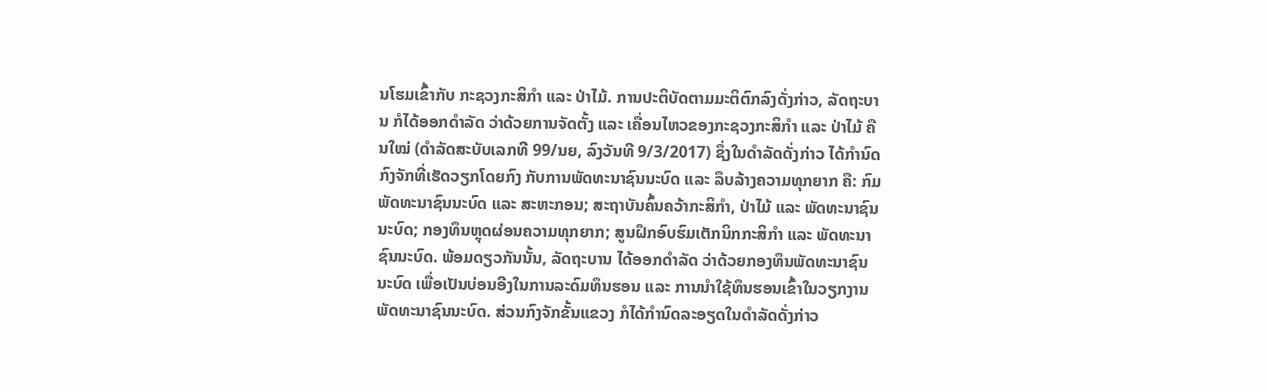ນໂຮມເຂົ້າກັບ ກະຊວງກະສິກໍາ ແລະ ປ່າໄມ້. ການປະຕິບັດຕາມມະຕິຕົກລົງດັ່ງກ່າວ, ລັດຖະບານ ກໍໄດ້ອອກດໍາລັດ ວ່າດ້ວຍການຈັດຕັ້ງ ແລະ ເຄື່ອນໄຫວຂອງກະຊວງກະສິກໍາ ແລະ ປ່າໄມ້ ຄືນໃໝ່ (ດໍາລັດສະບັບເລກທີ 99/ນຍ, ລົງວັນທີ 9/3/2017) ຊຶ່ງໃນດໍາລັດດັ່ງກ່າວ ໄດ້ກໍານົດກົງຈັກທີ່ເຮັດວຽກໂດຍກົງ ກັບການພັດທະນາຊົນນະບົດ ແລະ ລຶບລ້າງຄວາມທຸກຍາກ ຄື: ກົມພັດທະນາຊົນນະບົດ ແລະ ສະຫະກອນ; ສະຖາບັນຄົ້ນຄວ້າກະສິກໍາ, ປ່າໄມ້ ແລະ ພັດທະນາຊົນນະບົດ; ກອງທຶນຫຼຸດຜ່ອນຄວາມທຸກຍາກ; ສູນຝຶກອົບຮົມເຕັກນິກກະສິກໍາ ແລະ ພັດທະນາຊົນນະບົດ. ພ້ອມດຽວກັນນັ້ນ, ລັດຖະບານ ໄດ້ອອກດໍາລັດ ວ່າດ້ວຍກອງທຶນພັດທະນາຊົນນະບົດ ເພື່ອເປັນບ່ອນອີງໃນການລະດົມທຶນຮອນ ແລະ ການນໍາໃຊ້ທຶນຮອນເຂົ້າໃນວຽກງານພັດທະນາຊົນນະບົດ. ສ່ວນກົງຈັກຂັ້ນແຂວງ ກໍໄດ້ກໍານົດລະອຽດໃນດໍາລັດດັ່ງກ່າວ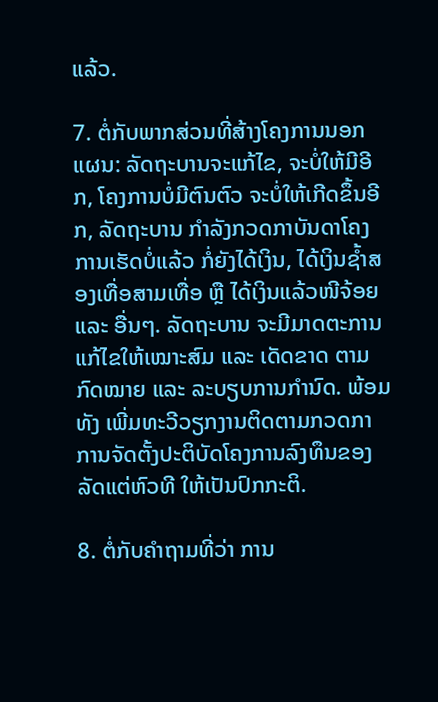ແລ້ວ.

7. ຕໍ່ກັບພາກສ່ວນທີ່ສ້າງໂຄງການນອກແຜນ: ລັດຖະບານຈະແກ້ໄຂ, ຈະບໍ່ໃຫ້ມີອີກ, ໂຄງການບໍ່ມີຕົນຕົວ ຈະບໍ່ໃຫ້ເກີດຂຶ້ນອີກ, ລັດຖະບານ ກໍາລັງກວດກາບັນດາໂຄງການເຮັດບໍ່ແລ້ວ ກໍ່ຍັງໄດ້ເງິນ, ໄດ້ເງິນຊໍ້າສອງເທື່ອສາມເທື່ອ ຫຼື ໄດ້ເງິນແລ້ວໜີຈ້ອຍ ແລະ ອື່ນໆ. ລັດຖະບານ ຈະມີມາດຕະການແກ້ໄຂໃຫ້ເໝາະສົມ ແລະ ເດັດຂາດ ຕາມກົດໝາຍ ແລະ ລະບຽບການກໍານົດ. ພ້ອມທັງ ເພີ່ມທະວີວຽກງານຕິດຕາມກວດກາ ການຈັດຕັ້ງປະຕິບັດໂຄງການລົງທຶນຂອງລັດແຕ່ຫົວທີ ໃຫ້ເປັນປົກກະຕິ.

8. ຕໍ່ກັບຄຳຖາມທີ່ວ່າ ການ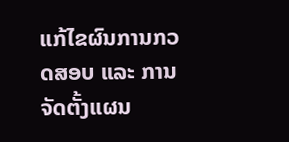ແກ້ໄຂຜົນການກວດສອບ ແລະ ການຈັດຕັ້ງແຜນ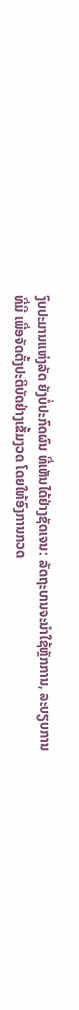ງົບປະມານແຫ່ງລັດ ຍັງບໍ່ປະກົດຜົນ ທີ່ເຫັນໄດ້ຢ່າງຊັດເຈນ: ລັດຖະບານຈະນໍາໃຊ້ຫຼັກການ, ລະບຽບການທີ່ມີ ເພື່ອຈັດຕັ້ງປະຕິບັດຢ່າງເຂັ້ມງວດ ໂດຍໃຫ້ອົງການກວດ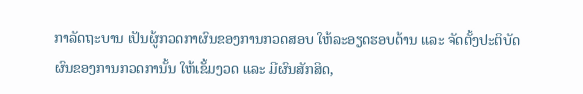ກາລັດຖະບານ ເປັນຜູ້ກວດກາຜົນຂອງການກວດສອບ ໃຫ້ລະອຽດຮອບດ້ານ ແລະ ຈັດຕັ້ງປະຕິບັດຜົນຂອງການກວດການັ້ນ ໃຫ້ເຂັ້ມງວດ ແລະ ມີຜົນສັກສິດ,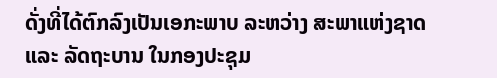ດັ່ງທີ່ໄດ້ຕົກລົງເປັນເອກະພາບ ລະຫວ່າງ ສະພາແຫ່ງຊາດ ແລະ ລັດຖະບານ ໃນກອງປະຊຸມ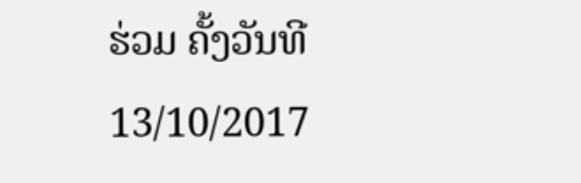ຮ່ວມ ຄັ້ງວັນທີ 13/10/2017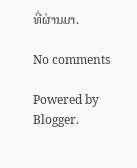ທີ່ຜ່ານມາ.

No comments

Powered by Blogger.